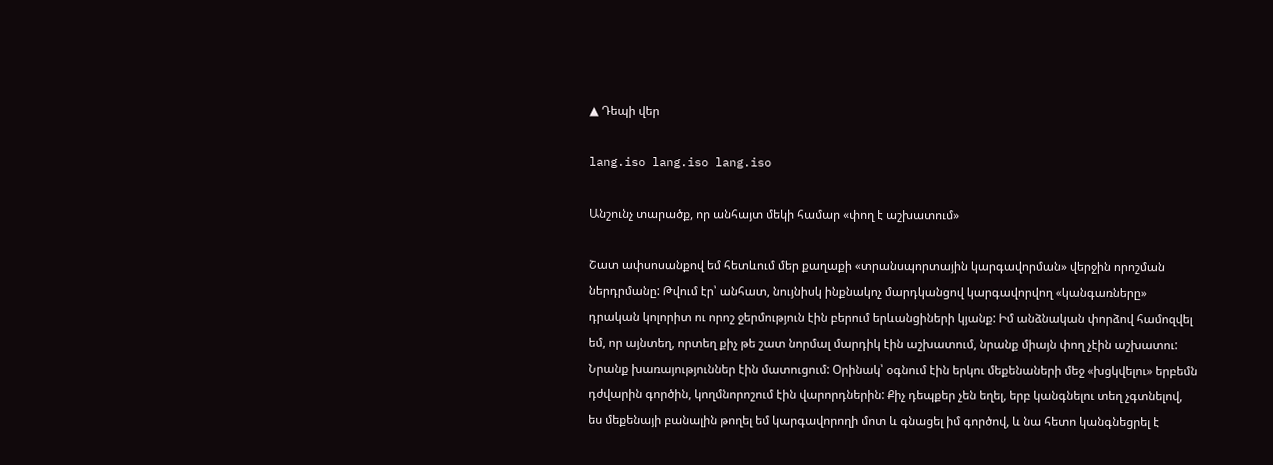▲ Դեպի վեր

lang.iso lang.iso lang.iso

Անշունչ տարածք, որ անհայտ մեկի համար «փող է աշխատում»

Շատ ափսոսանքով եմ հետևում մեր քաղաքի «տրանսպորտային կարգավորման» վերջին որոշման ներդրմանը: Թվում էր՝ անհատ, նույնիսկ ինքնակոչ մարդկանցով կարգավորվող «կանգառները» դրական կոլորիտ ու որոշ ջերմություն էին բերում երևանցիների կյանք: Իմ անձնական փորձով համոզվել եմ, որ այնտեղ, որտեղ քիչ թե շատ նորմալ մարդիկ էին աշխատում, նրանք միայն փող չէին աշխատու: Նրանք խառայություններ էին մատուցում: Օրինակ՝ օգնում էին երկու մեքենաների մեջ «խցկվելու» երբեմն դժվարին գործին, կողմնորոշում էին վարորդներին: Քիչ դեպքեր չեն եղել, երբ կանգնելու տեղ չգտնելով, ես մեքենայի բանալին թողել եմ կարգավորողի մոտ և գնացել իմ գործով, և նա հետո կանգնեցրել է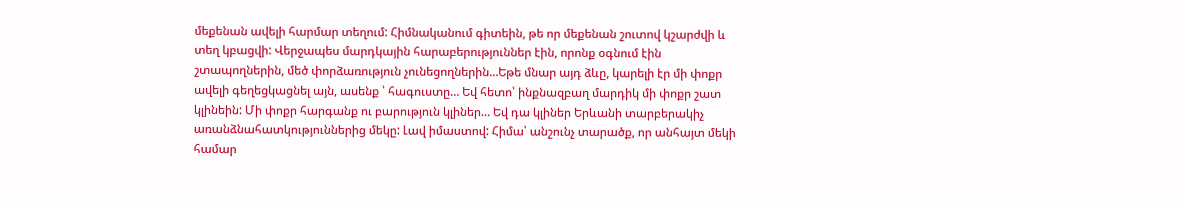մեքենան ավելի հարմար տեղում: Հիմնականում գիտեին, թե որ մեքենան շուտով կշարժվի և տեղ կբացվի: Վերջապես մարդկային հարաբերություններ էին, որոնք օգնում էին շտապողներին, մեծ փորձառություն չունեցողներին…Եթե մնար այդ ձևը, կարելի էր մի փոքր ավելի գեղեցկացնել այն, ասենք ՝ հագուստը… Եվ հետո՝ ինքնազբաղ մարդիկ մի փոքր շատ կլինեին: Մի փոքր հարգանք ու բարություն կլիներ… Եվ դա կլիներ Երևանի տարբերակիչ առանձնահատկություններից մեկը: Լավ իմաստով: Հիմա՝ անշունչ տարածք, որ անհայտ մեկի համար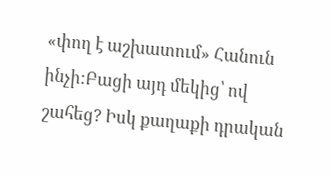«փող է աշխատում» Հանուն ինչի:Բացի այդ մեկից՝ ով շահեց? Իսկ քաղաքի դրական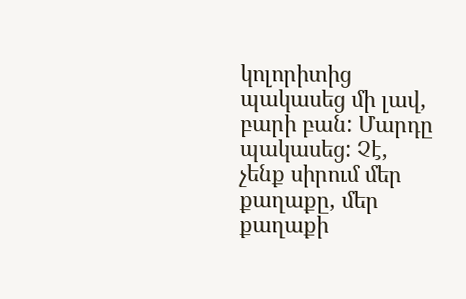կոլորիտից պակասեց մի լավ, բարի բան: Մարդը պակասեց: Չէ, չենք սիրում մեր քաղաքը, մեր քաղաքի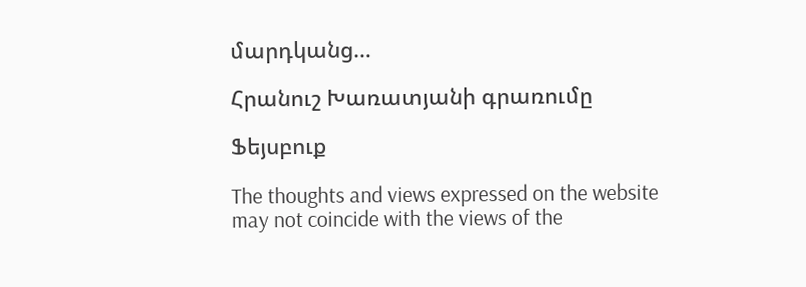մարդկանց…

Հրանուշ Խառատյանի գրառումը

Ֆեյսբուք

The thoughts and views expressed on the website may not coincide with the views of the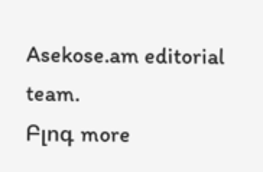Asekose.am editorial team.
Բլոգ more